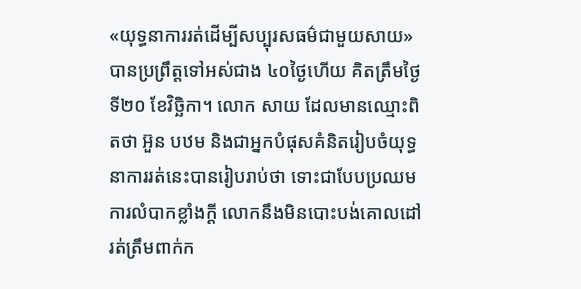«យុទ្ធនាការរត់ដើម្បីសប្បុរសធម៌ជាមួយសាយ» បានប្រព្រឹត្តទៅអស់ជាង ៤០ថ្ងៃហើយ គិតត្រឹមថ្ងៃទី២០ ខែវិច្ឆិកា។ លោក សាយ ដែលមានឈ្មោះពិតថា អ៊ួន បឋម និងជាអ្នកបំផុសគំនិតរៀបចំយុទ្ធនាការរត់នេះបានរៀបរាប់ថា ទោះជាបែបប្រឈមការលំបាកខ្លាំងក្តី លោកនឹងមិនបោះបង់គោលដៅរត់ត្រឹមពាក់ក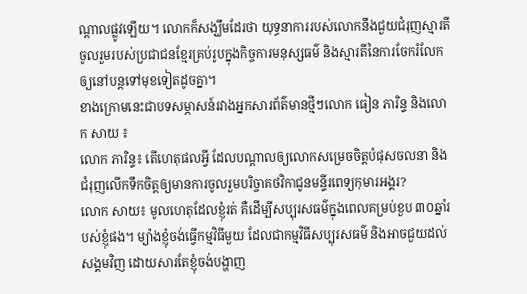ណ្តាលផ្លូវឡើយ។ លោកក៏សង្ឃឹមដែរថា យុទ្ធនាការរបស់លោកនឹងជួយជំរុញស្មារតីចូលរួមរបស់ប្រជាជនខ្មែរគ្រប់រូបក្នុងកិច្ចការមនុស្សធម៌ និងស្មារតីនៃការចែករំលែក ឲ្យនៅបន្តទៅមុខទៀតដូចគ្នា។
ខាងក្រោមនេះជាបទសម្ភាសន៍រវាងអ្នកសារព័ត៌មានថ្មីៗលោក ធៀន ភារិន្ទ និងលោក សាយ ៖
លោក ភារិន្ទ៖ តើហេតុផលអ្វី ដែលបណ្តាលឲ្យលោកសម្រេចចិត្តបំផុសចលនា និង ជំរុញលើកទឹកចិត្តឲ្យមានការចូលរួមបរិច្ចាគថវិកាជូនមន្ទីរពេទ្យកុមារអង្គរ?
លោក សាយ៖ មូលហេតុដែលខ្ញុំរត់ គឺដើម្បីសប្បុរសធម៌ក្នុងពេលគម្រប់ខួប ៣០ឆ្នាំរបស់ខ្ញុំផង។ ម្យ៉ាងខ្ញុំចង់ធ្វើកម្មវិធីមួយ ដែលជាកម្មវិធីសប្បុរសធម៌ និងអាចជួយដល់សង្គមវិញ ដោយសារតែខ្ញុំចង់បង្ហាញ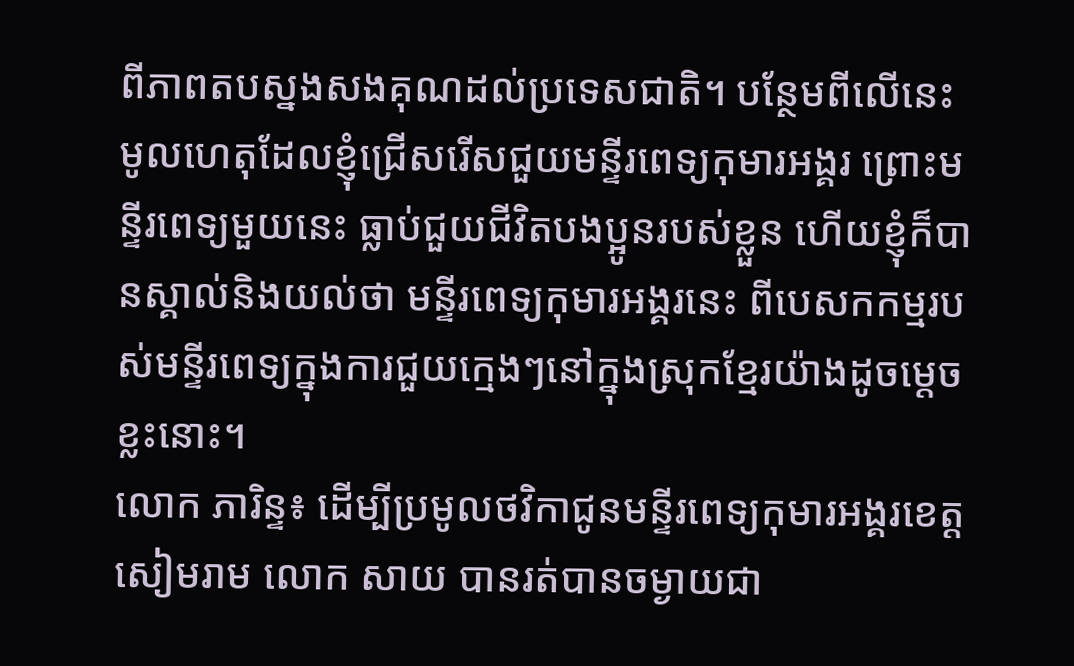ពីភាពតបស្នងសងគុណដល់ប្រទេសជាតិ។ បន្ថែមពីលើនេះ មូលហេតុដែលខ្ញុំជ្រើសរើសជួយមន្ទីរពេទ្យកុមារអង្គរ ព្រោះមន្ទីរពេទ្យមួយនេះ ធ្លាប់ជួយជីវិតបងប្អូនរបស់ខ្លួន ហើយខ្ញុំក៏បានស្គាល់និងយល់ថា មន្ទីរពេទ្យកុមារអង្គរនេះ ពីបេសកកម្មរបស់មន្ទីរពេទ្យក្នុងការជួយក្មេងៗនៅក្នុងស្រុកខ្មែរយ៉ាងដូចម្តេចខ្លះនោះ។
លោក ភារិន្ទ៖ ដើម្បីប្រមូលថវិកាជូនមន្ទីរពេទ្យកុមារអង្គរខេត្តសៀមរាម លោក សាយ បានរត់បានចម្ងាយជា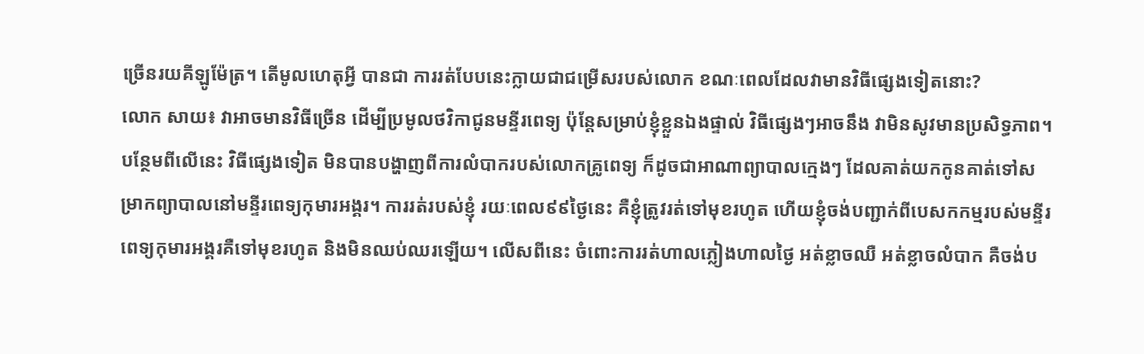ច្រើនរយគីឡូម៉ែត្រ។ តើមូលហេតុអ្វី បានជា ការរត់បែបនេះក្លាយជាជម្រើសរបស់លោក ខណៈពេលដែលវាមានវិធីផ្សេងទៀតនោះ?
លោក សាយ៖ វាអាចមានវិធីច្រើន ដើម្បីប្រមូលថវិកាជូនមន្ទីរពេទ្យ ប៉ុន្តែសម្រាប់ខ្ញុំខ្លួនឯងផ្ទាល់ វិធីផ្សេងៗអាចនឹង វាមិនសូវមានប្រសិទ្ធភាព។ បន្ថែមពីលើនេះ វិធីផ្សេងទៀត មិនបានបង្ហាញពីការលំបាករបស់លោកគ្រូពេទ្យ ក៏ដូចជាអាណាព្យាបាលក្មេងៗ ដែលគាត់យកកូនគាត់ទៅសម្រាកព្យាបាលនៅមន្ទីរពេទ្យកុមារអង្គរ។ ការរត់របស់ខ្ញុំ រយៈពេល៩៩ថ្ងៃនេះ គឺខ្ញុំត្រូវរត់ទៅមុខរហូត ហើយខ្ញុំចង់បញ្ជាក់ពីបេសកកម្មរបស់មន្ទីរពេទ្យកុមារអង្គរគឺទៅមុខរហូត និងមិនឈប់ឈរឡើយ។ លើសពីនេះ ចំពោះការរត់ហាលភ្លៀងហាលថ្ងៃ អត់ខ្លាចឈឺ អត់ខ្លាចលំបាក គឺចង់ប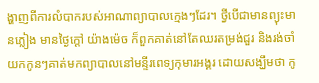ង្ហាញពីការលំបាករបស់អាណាព្យាបាលក្មេងៗដែរ។ ថ្វីបើជាមានព្យុះមានភ្លៀង មានថ្ងៃក្តៅ យ៉ាងម៉េច ក៏ពួកគាត់នៅតែឈរតម្រង់ជួរ និងរង់ចាំយកកូនៗគាត់មកព្យាបាលនៅមន្ទីរពេទ្យកុមារអង្គរ ដោយសង្ឃឹមថា កូ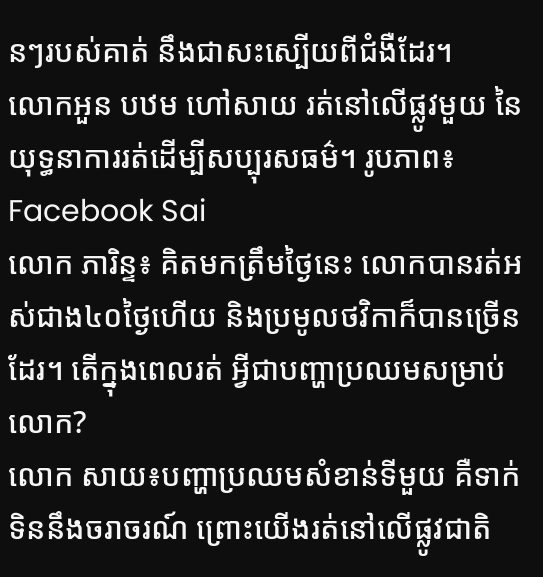នៗរបស់គាត់ នឹងជាសះស្បើយពីជំងឺដែរ។
លោកអួន បឋម ហៅសាយ រត់នៅលើផ្លូវមួយ នៃយុទ្ធនាការរត់ដើម្បីសប្បុរសធម៌។ រូបភាព៖ Facebook Sai
លោក ភារិន្ទ៖ គិតមកត្រឹមថ្ងៃនេះ លោកបានរត់អស់ជាង៤០ថ្ងៃហើយ និងប្រមូលថវិកាក៏បានច្រើនដែរ។ តើក្នុងពេលរត់ អ្វីជាបញ្ហាប្រឈមសម្រាប់លោក?
លោក សាយ៖បញ្ហាប្រឈមសំខាន់ទីមួយ គឺទាក់ទិននឹងចរាចរណ៍ ព្រោះយើងរត់នៅលើផ្លូវជាតិ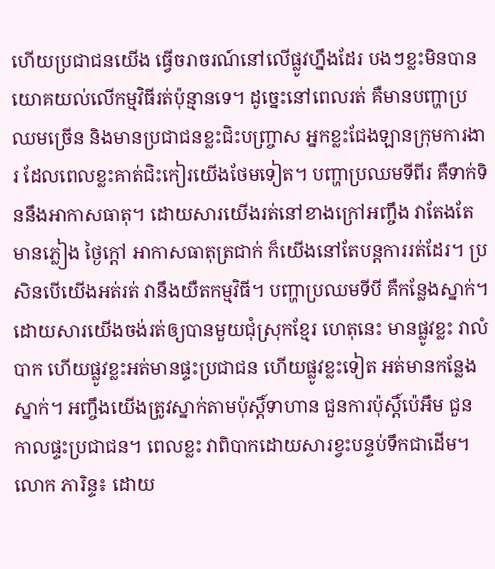ហើយប្រជាជនយើង ធ្វើចរាចរណ៍នៅលើផ្លូវហ្នឹងដែរ បងៗខ្លះមិនបានយោគយល់លើកម្មវិធីរត់ប៉ុន្មានទេ។ ដូច្នេះនៅពេលរត់ គឺមានបញ្ហាប្រឈមច្រើន និងមានប្រជាជនខ្លះជិះបញ្ច្រាស អ្នកខ្លះជែងឡានក្រុមការងារ ដែលពេលខ្លះគាត់ជិះកៀរយើងថែមទៀត។ បញ្ហាប្រឈមទីពីរ គឺទាក់ទិននឹងអាកាសធាតុ។ ដោយសារយើងរត់នៅខាងក្រៅអញ្ចឹង វាតែងតែមានភ្លៀង ថ្ងៃក្តៅ អាកាសធាតុត្រជាក់ ក៏យើងនៅតែបន្តការរត់ដែរ។ ប្រសិនបើយើងអត់រត់ វានឹងយឺតកម្មវិធី។ បញ្ហាប្រឈមទីបី គឺកន្លែងស្នាក់។ ដោយសារយើងចង់រត់ឲ្យបានមួយជុំស្រុកខ្មែរ ហេតុនេះ មានផ្លូវខ្លះ វាលំបាក ហើយផ្លូវខ្លះអត់មានផ្ទះប្រជាជន ហើយផ្លូវខ្លះទៀត អត់មានកន្លែងស្នាក់។ អញ្ចឹងយើងត្រូវស្នាក់តាមប៉ុស្តិ៍ទាហាន ជួនការប៉ុស្តិ៍ប៉េអឹម ជួនកាលផ្ទះប្រជាជន។ ពេលខ្លះ វាពិបាកដោយសារខ្វះបន្ទប់ទឹកជាដើម។
លោក ភារិន្ទ៖ ដោយ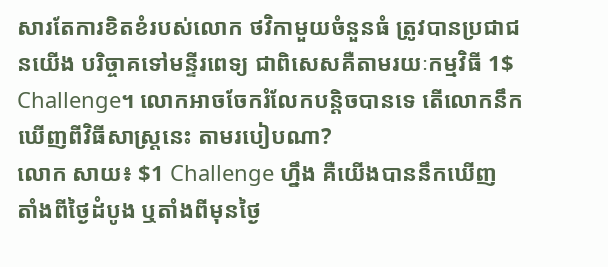សារតែការខិតខំរបស់លោក ថវិកាមួយចំនួនធំ ត្រូវបានប្រជាជនយើង បរិច្ចាគទៅមន្ទីរពេទ្យ ជាពិសេសគឺតាមរយៈកម្មវិធី 1$ Challenge។ លោកអាចចែករំលែកបន្តិចបានទេ តើលោកនឹកឃើញពីវិធីសាស្ត្រនេះ តាមរបៀបណា?
លោក សាយ៖ $1 Challenge ហ្នឹង គឺយើងបាននឹកឃើញ តាំងពីថ្ងៃដំបូង ឬតាំងពីមុនថ្ងៃ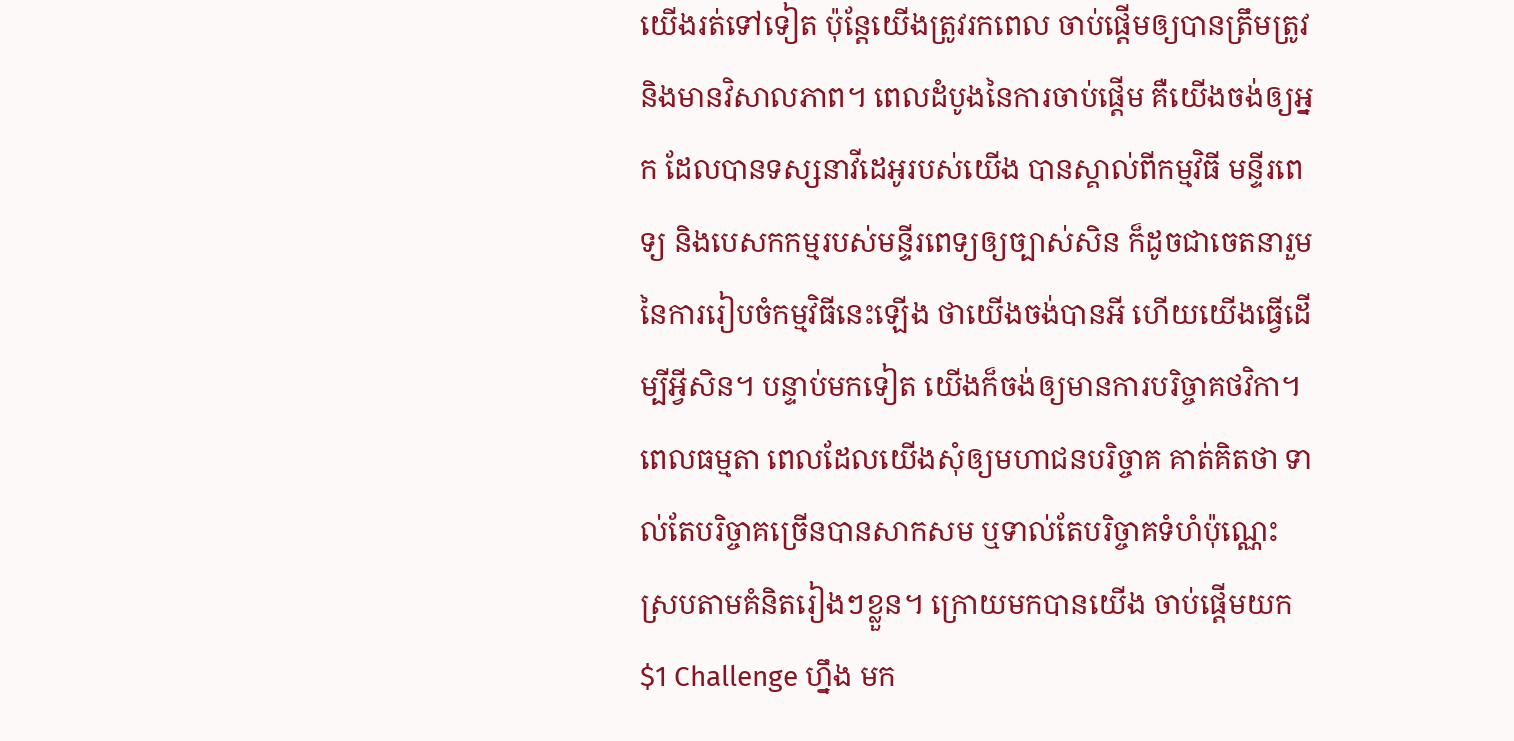យើងរត់ទៅទៀត ប៉ុន្តែយើងត្រូវរកពេល ចាប់ផ្តើមឲ្យបានត្រឹមត្រូវ និងមានវិសាលភាព។ ពេលដំបូងនៃការចាប់ផ្តើម គឺយើងចង់ឲ្យអ្នក ដែលបានទស្សនាវីដេអូរបស់យើង បានស្គាល់ពីកម្មវិធី មន្ទីរពេទ្យ និងបេសកកម្មរបស់មន្ទីរពេទ្យឲ្យច្បាស់សិន ក៏ដូចជាចេតនារួមនៃការរៀបចំកម្មវិធីនេះឡើង ថាយើងចង់បានអី ហើយយើងធ្វើដើម្បីអ្វីសិន។ បន្ទាប់មកទៀត យើងក៏ចង់ឲ្យមានការបរិច្ចាគថវិកា។ ពេលធម្មតា ពេលដែលយើងសុំឲ្យមហាជនបរិច្ចាគ គាត់គិតថា ទាល់តែបរិច្ចាគច្រើនបានសាកសម ឬទាល់តែបរិច្ចាគទំហំប៉ុណ្ណេះ ស្របតាមគំនិតរៀងៗខ្លួន។ ក្រោយមកបានយើង ចាប់ផ្តើមយក $1 Challenge ហ្នឹង មក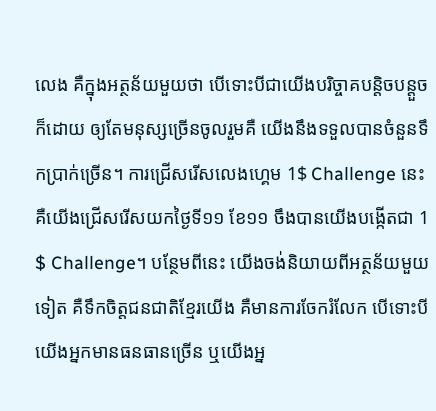លេង គឺក្នុងអត្ថន័យមួយថា បើទោះបីជាយើងបរិច្ចាគបន្តិចបន្តួចក៏ដោយ ឲ្យតែមនុស្សច្រើនចូលរួមគឺ យើងនឹងទទួលបានចំនួនទឹកប្រាក់ច្រើន។ ការជ្រើសរើសលេងហ្គេម 1$ Challenge នេះ គឺយើងជ្រើសរើសយកថ្ងៃទី១១ ខែ១១ ចឹងបានយើងបង្កើតជា 1 $ Challenge។ បន្ថែមពីនេះ យើងចង់និយាយពីអត្ថន័យមួយទៀត គឺទឹកចិត្តជនជាតិខ្មែរយើង គឺមានការចែករំលែក បើទោះបីយើងអ្នកមានធនធានច្រើន ឬយើងអ្ន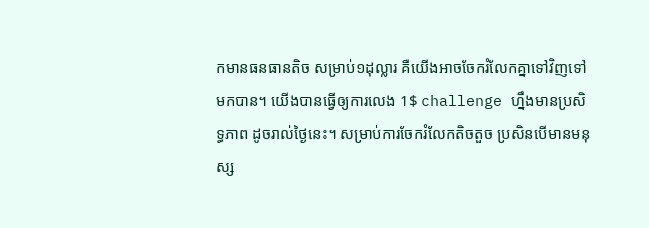កមានធនធានតិច សម្រាប់១ដុល្លារ គឺយើងអាចចែករំលែកគ្នាទៅវិញទៅមកបាន។ យើងបានធ្វើឲ្យការលេង 1$ challenge ហ្នឹងមានប្រសិទ្ធភាព ដូចរាល់ថ្ងៃនេះ។ សម្រាប់ការចែករំលែកតិចតួច ប្រសិនបើមានមនុស្ស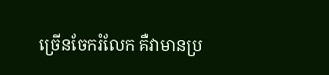ច្រើនចែករំលែក គឺវាមានប្រ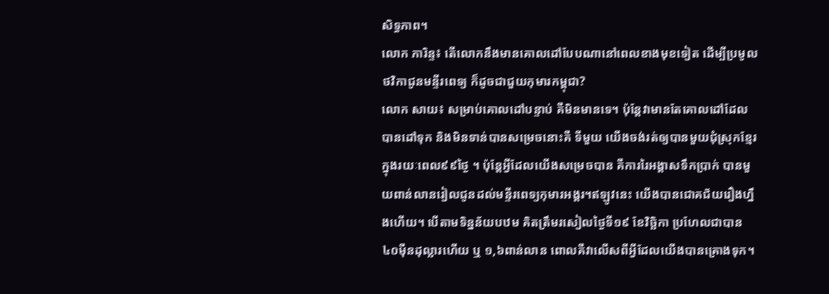សិទ្ធភាព។
លោក ភារិន្ទ៖ តើលោកនឹងមានគោលដៅបែបណានៅពេលខាងមុខទៀត ដើម្បីប្រមូលថវិកាជូនមន្ទីរពេទ្យ ក៏ដូចជាជួយកុមារកម្ពុជា?
លោក សាយ៖ សម្រាប់គោលដៅបន្ទាប់ គឺមិនមានទេ។ ប៉ុន្តែវាមានតែគោលដៅដែលបានដៅទុក និងមិនទាន់បានសម្រេចនោះគឺ ទីមួយ យើងចង់រត់ឲ្យបានមួយជុំស្រុកខ្មែរ ក្នុងរយៈពេល៩៩ថ្ងៃ ។ ប៉ុន្តែអ្វីដែលយើងសម្រេចបាន គឺការរៃអង្គាសទឹកប្រាក់ បានមួយពាន់លានរៀលជូនដល់មន្ទីរពេទ្យកុមារអង្គរ។ឥឡូវនេះ យើងបានជោគជ័យរឿងហ្នឹងហើយ។ បើតាមទិន្នន័យបឋម គិតត្រឹមរសៀលថ្ងៃទី១៩ ខែវិច្ឆិកា ប្រហែលជាបាន ៤០ម៉ឺនដុល្លារហើយ ឬ ១,៦ពាន់លាន ពោលគឺវាលើសពីអ្វីដែលយើងបានគ្រោងទុក។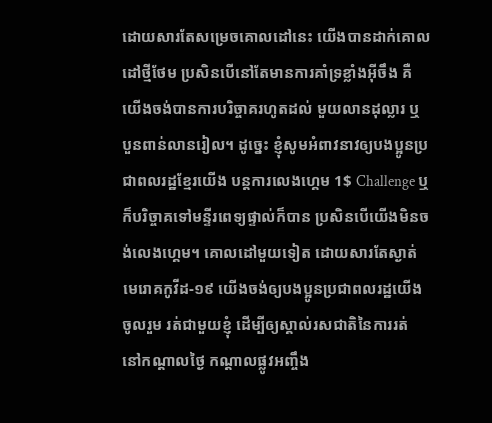ដោយសារតែសម្រេចគោលដៅនេះ យើងបានដាក់គោលដៅថ្មីថែម ប្រសិនបើនៅតែមានការគាំទ្រខ្លាំងអ៊ីចឹង គឺយើងចង់បានការបរិច្ចាគរហូតដល់ មួយលានដុល្លារ ឬ បួនពាន់លានរៀល។ ដូច្នេះ ខ្ញុំសូមអំពាវនាវឲ្យបងប្អូនប្រជាពលរដ្ឋខ្មែរយើង បន្តការលេងហ្គេម 1$ Challenge ឬក៏បរិច្ចាគទៅមន្ទីរពេទ្យផ្ទាល់ក៏បាន ប្រសិនបើយើងមិនចង់លេងហ្គេម។ គោលដៅមួយទៀត ដោយសារតែស្ងាត់មេរោគកូវីដ-១៩ យើងចង់ឲ្យបងប្អូនប្រជាពលរដ្ឋយើងចូលរួម រត់ជាមួយខ្ញុំ ដើម្បីឲ្យស្គាល់រសជាតិនៃការរត់ នៅកណ្តាលថ្ងៃ កណ្តាលផ្លូវអញ្ចឹង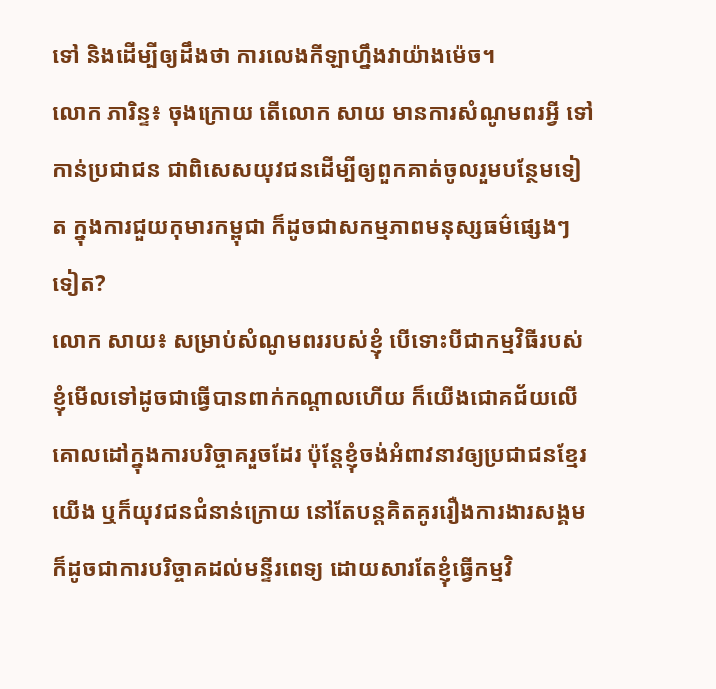ទៅ និងដើម្បីឲ្យដឹងថា ការលេងកីឡាហ្នឹងវាយ៉ាងម៉េច។
លោក ភារិន្ទ៖ ចុងក្រោយ តើលោក សាយ មានការសំណូមពរអ្វី ទៅកាន់ប្រជាជន ជាពិសេសយុវជនដើម្បីឲ្យពួកគាត់ចូលរួមបន្ថែមទៀត ក្នុងការជួយកុមារកម្ពុជា ក៏ដូចជាសកម្មភាពមនុស្សធម៌ផ្សេងៗទៀត?
លោក សាយ៖ សម្រាប់សំណូមពររបស់ខ្ញុំ បើទោះបីជាកម្មវិធីរបស់ខ្ញុំមើលទៅដូចជាធ្វើបានពាក់កណ្តាលហើយ ក៏យើងជោគជ័យលើគោលដៅក្នុងការបរិច្ចាគរួចដែរ ប៉ុន្តែខ្ញុំចង់អំពាវនាវឲ្យប្រជាជនខ្មែរយើង ឬក៏យុវជនជំនាន់ក្រោយ នៅតែបន្តគិតគូររឿងការងារសង្គម ក៏ដូចជាការបរិច្ចាគដល់មន្ទីរពេទ្យ ដោយសារតែខ្ញុំធ្វើកម្មវិ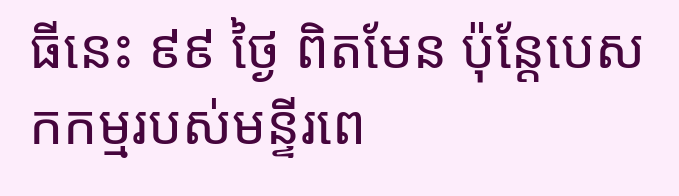ធីនេះ ៩៩ ថ្ងៃ ពិតមែន ប៉ុន្តែបេសកកម្មរបស់មន្ទីរពេ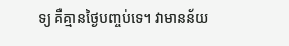ទ្យ គឺគ្មានថ្ងៃបញ្ចប់ទេ។ វាមានន័យ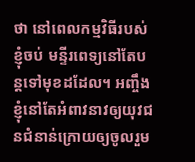ថា នៅពេលកម្មវិធីរបស់ខ្ញុំចប់ មន្ទីរពេទ្យនៅតែបន្តទៅមុខដដែល។ អញ្ចឹងខ្ញុំនៅតែអំពាវនាវឲ្យយុវជនជំនាន់ក្រោយឲ្យចូលរួម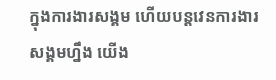ក្នុងការងារសង្គម ហើយបន្តវេនការងារសង្គមហ្នឹង យើង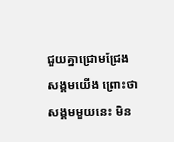ជួយគ្នាជ្រោមជ្រែងសង្គមយើង ព្រោះថាសង្គមមួយនេះ មិន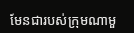មែនជារបស់ក្រុមណាមួ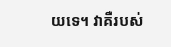យទេ។ វាគឺរបស់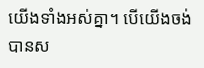យើងទាំងអស់គ្នា។ បើយើងចង់បានស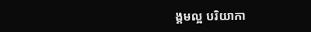ង្គមល្អ បរិយាកា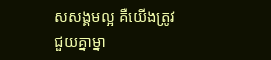សសង្គមល្អ គឺយើងត្រូវជួយគ្នាម្នា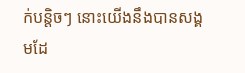ក់បន្តិចៗ នោះយើងនឹងបានសង្គមដែ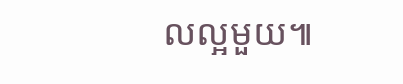លល្អមួយ៕